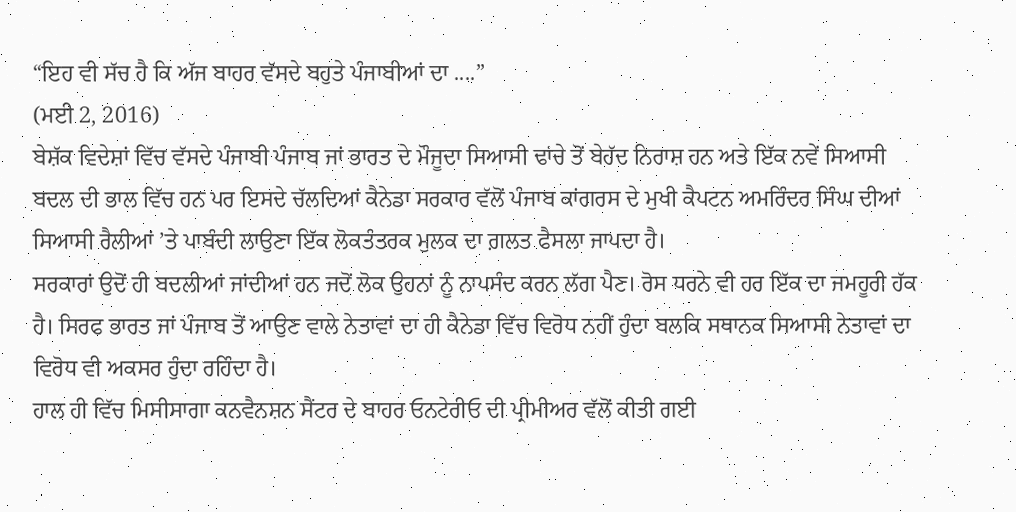“ਇਹ ਵੀ ਸੱਚ ਹੈ ਕਿ ਅੱਜ ਬਾਹਰ ਵੱਸਦੇ ਬਹੁਤੇ ਪੰਜਾਬੀਆਂ ਦਾ ....”
(ਮਈ 2, 2016)
ਬੇਸ਼ੱਕ ਵਿਦੇਸ਼ਾਂ ਵਿੱਚ ਵੱਸਦੇ ਪੰਜਾਬੀ ਪੰਜਾਬ ਜਾਂ ਭਾਰਤ ਦੇ ਮੌਜੂਦਾ ਸਿਆਸੀ ਢਾਂਚੇ ਤੋਂ ਬੇਹੱਦ ਨਿਰਾਸ਼ ਹਨ ਅਤੇ ਇੱਕ ਨਵੇਂ ਸਿਆਸੀ ਬਦਲ ਦੀ ਭਾਲ ਵਿੱਚ ਹਨ ਪਰ ਇਸਦੇ ਚੱਲਦਿਆਂ ਕੈਨੇਡਾ ਸਰਕਾਰ ਵੱਲੋਂ ਪੰਜਾਬ ਕਾਂਗਰਸ ਦੇ ਮੁਖੀ ਕੈਪਟਨ ਅਮਰਿੰਦਰ ਸਿੰਘ ਦੀਆਂ ਸਿਆਸੀ ਰੈਲੀਆਂ ’ਤੇ ਪਾਬੰਦੀ ਲਾਉਣਾ ਇੱਕ ਲੋਕਤੰਤਰਕ ਮੁਲਕ ਦਾ ਗ਼ਲਤ ਫੈਸਲਾ ਜਾਪਦਾ ਹੈ।
ਸਰਕਾਰਾਂ ਉਦੋਂ ਹੀ ਬਦਲੀਆਂ ਜਾਂਦੀਆਂ ਹਨ ਜਦੋਂ ਲੋਕ ਉਹਨਾਂ ਨੂੰ ਨਾਪਸੰਦ ਕਰਨ ਲੱਗ ਪੈਣ। ਰੋਸ ਧਰਨੇ ਵੀ ਹਰ ਇੱਕ ਦਾ ਜਮਹੂਰੀ ਹੱਕ ਹੈ। ਸਿਰਫ ਭਾਰਤ ਜਾਂ ਪੰਜਾਬ ਤੋਂ ਆਉਣ ਵਾਲੇ ਨੇਤਾਵਾਂ ਦਾ ਹੀ ਕੈਨੇਡਾ ਵਿੱਚ ਵਿਰੋਧ ਨਹੀਂ ਹੁੰਦਾ ਬਲਕਿ ਸਥਾਨਕ ਸਿਆਸੀ ਨੇਤਾਵਾਂ ਦਾ ਵਿਰੋਧ ਵੀ ਅਕਸਰ ਹੁੰਦਾ ਰਹਿੰਦਾ ਹੈ।
ਹਾਲ ਹੀ ਵਿੱਚ ਮਿਸੀਸਾਗਾ ਕਨਵੈਨਸ਼ਨ ਸੈਂਟਰ ਦੇ ਬਾਹਰ ਓਨਟੇਰੀਓ ਦੀ ਪ੍ਰੀਮੀਅਰ ਵੱਲੋਂ ਕੀਤੀ ਗਈ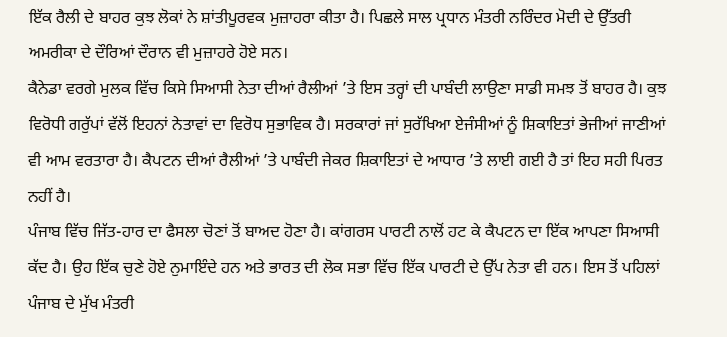ਇੱਕ ਰੈਲੀ ਦੇ ਬਾਹਰ ਕੁਝ ਲੋਕਾਂ ਨੇ ਸ਼ਾਂਤੀਪੂਰਵਕ ਮੁਜ਼ਾਹਰਾ ਕੀਤਾ ਹੈ। ਪਿਛਲੇ ਸਾਲ ਪ੍ਰਧਾਨ ਮੰਤਰੀ ਨਰਿੰਦਰ ਮੋਦੀ ਦੇ ਉੱਤਰੀ ਅਮਰੀਕਾ ਦੇ ਦੌਰਿਆਂ ਦੌਰਾਨ ਵੀ ਮੁਜ਼ਾਹਰੇ ਹੋਏ ਸਨ।
ਕੈਨੇਡਾ ਵਰਗੇ ਮੁਲਕ ਵਿੱਚ ਕਿਸੇ ਸਿਆਸੀ ਨੇਤਾ ਦੀਆਂ ਰੈਲੀਆਂ ’ਤੇ ਇਸ ਤਰ੍ਹਾਂ ਦੀ ਪਾਬੰਦੀ ਲਾਉਣਾ ਸਾਡੀ ਸਮਝ ਤੋਂ ਬਾਹਰ ਹੈ। ਕੁਝ ਵਿਰੋਧੀ ਗਰੁੱਪਾਂ ਵੱਲੋਂ ਇਹਨਾਂ ਨੇਤਾਵਾਂ ਦਾ ਵਿਰੋਧ ਸੁਭਾਵਿਕ ਹੈ। ਸਰਕਾਰਾਂ ਜਾਂ ਸੁਰੱਖਿਆ ਏਜੰਸੀਆਂ ਨੂੰ ਸ਼ਿਕਾਇਤਾਂ ਭੇਜੀਆਂ ਜਾਣੀਆਂ ਵੀ ਆਮ ਵਰਤਾਰਾ ਹੈ। ਕੈਪਟਨ ਦੀਆਂ ਰੈਲੀਆਂ ’ਤੇ ਪਾਬੰਦੀ ਜੇਕਰ ਸ਼ਿਕਾਇਤਾਂ ਦੇ ਆਧਾਰ ’ਤੇ ਲਾਈ ਗਈ ਹੈ ਤਾਂ ਇਹ ਸਹੀ ਪਿਰਤ ਨਹੀਂ ਹੈ।
ਪੰਜਾਬ ਵਿੱਚ ਜਿੱਤ-ਹਾਰ ਦਾ ਫੈਸਲਾ ਚੋਣਾਂ ਤੋਂ ਬਾਅਦ ਹੋਣਾ ਹੈ। ਕਾਂਗਰਸ ਪਾਰਟੀ ਨਾਲੋਂ ਹਟ ਕੇ ਕੈਪਟਨ ਦਾ ਇੱਕ ਆਪਣਾ ਸਿਆਸੀ ਕੱਦ ਹੈ। ਉਹ ਇੱਕ ਚੁਣੇ ਹੋਏ ਨੁਮਾਇੰਦੇ ਹਨ ਅਤੇ ਭਾਰਤ ਦੀ ਲੋਕ ਸਭਾ ਵਿੱਚ ਇੱਕ ਪਾਰਟੀ ਦੇ ਉੱਪ ਨੇਤਾ ਵੀ ਹਨ। ਇਸ ਤੋਂ ਪਹਿਲਾਂ ਪੰਜਾਬ ਦੇ ਮੁੱਖ ਮੰਤਰੀ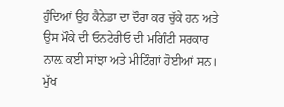ਹੁੰਦਿਆਂ ਉਹ ਕੈਨੇਡਾ ਦਾ ਦੌਰਾ ਕਰ ਚੁੱਕੇ ਹਨ ਅਤੇ ਉਸ ਮੌਕੇ ਦੀ ਓਨਟੇਰੀਓ ਦੀ ਮਗਿੰਟੀ ਸਰਕਾਰ ਨਾਲ਼ ਕਈ ਸਾਂਝਾ ਅਤੇ ਮੀਟਿੰਗਾਂ ਹੋਈਆਂ ਸਨ।
ਮੁੱਖ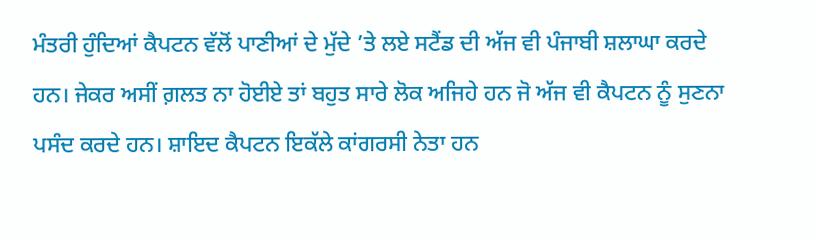ਮੰਤਰੀ ਹੁੰਦਿਆਂ ਕੈਪਟਨ ਵੱਲੋਂ ਪਾਣੀਆਂ ਦੇ ਮੁੱਦੇ ’ਤੇ ਲਏ ਸਟੈਂਡ ਦੀ ਅੱਜ ਵੀ ਪੰਜਾਬੀ ਸ਼ਲਾਘਾ ਕਰਦੇ ਹਨ। ਜੇਕਰ ਅਸੀਂ ਗ਼ਲਤ ਨਾ ਹੋਈਏ ਤਾਂ ਬਹੁਤ ਸਾਰੇ ਲੋਕ ਅਜਿਹੇ ਹਨ ਜੋ ਅੱਜ ਵੀ ਕੈਪਟਨ ਨੂੰ ਸੁਣਨਾ ਪਸੰਦ ਕਰਦੇ ਹਨ। ਸ਼ਾਇਦ ਕੈਪਟਨ ਇਕੱਲੇ ਕਾਂਗਰਸੀ ਨੇਤਾ ਹਨ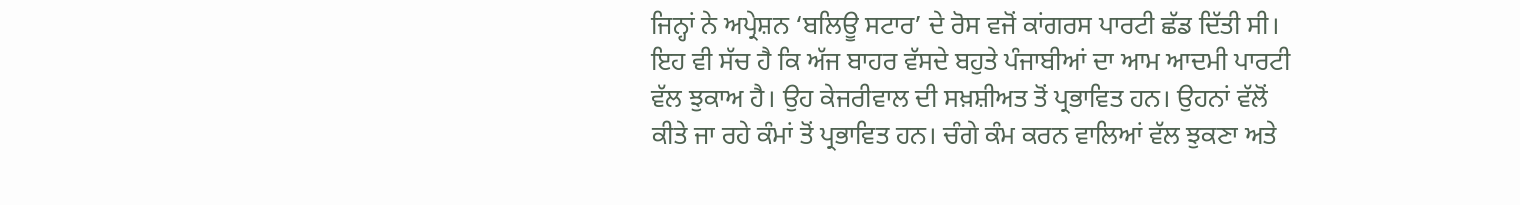ਜਿਨ੍ਹਾਂ ਨੇ ਅਪ੍ਰੇਸ਼ਨ ‘ਬਲਿਊ ਸਟਾਰ’ ਦੇ ਰੋਸ ਵਜੋਂ ਕਾਂਗਰਸ ਪਾਰਟੀ ਛੱਡ ਦਿੱਤੀ ਸੀ।
ਇਹ ਵੀ ਸੱਚ ਹੈ ਕਿ ਅੱਜ ਬਾਹਰ ਵੱਸਦੇ ਬਹੁਤੇ ਪੰਜਾਬੀਆਂ ਦਾ ਆਮ ਆਦਮੀ ਪਾਰਟੀ ਵੱਲ ਝੁਕਾਅ ਹੈ। ਉਹ ਕੇਜਰੀਵਾਲ ਦੀ ਸਖ਼ਸ਼ੀਅਤ ਤੋਂ ਪ੍ਰਭਾਵਿਤ ਹਨ। ਉਹਨਾਂ ਵੱਲੋਂ ਕੀਤੇ ਜਾ ਰਹੇ ਕੰਮਾਂ ਤੋਂ ਪ੍ਰਭਾਵਿਤ ਹਨ। ਚੰਗੇ ਕੰਮ ਕਰਨ ਵਾਲਿਆਂ ਵੱਲ ਝੁਕਣਾ ਅਤੇ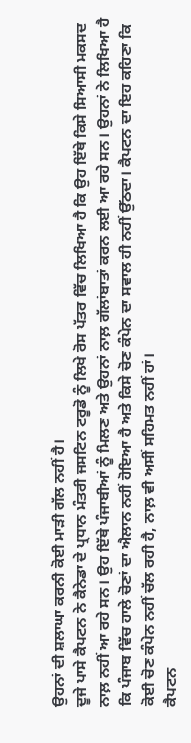ਉਹਨਾਂ ਦੀ ਸ਼ਲਾਘਾ ਕਰਨੀ ਕੋਈ ਮਾੜੀ ਗੱਲ ਨਹੀਂ ਹੈ।
ਦੂਜੇ ਪਾਸੇ ਕੈਪਟਨ ਨੇ ਕੈਨੇਡਾ ਦੇ ਪ੍ਰਧਾਨ ਮੰਤਰੀ ਜਸਟਿਨ ਟਰੂਡੋ ਨੂੰ ਲਿਖੇ ਰੋਸ ਪੱਤਰ ਵਿੱਚ ਲਿਖਿਆ ਹੈ ਕਿ ਉਹ ਇੱਥੇ ਕਿਸੇ ਸਿਆਸੀ ਮਕਸਦ ਨਾਲ਼ ਨਹੀਂ ਆ ਰਹੇ ਸਨ। ਉਹ ਇੱਥੇ ਪੰਜਾਬੀਆਂ ਨੂੰ ਮਿਲਣ ਅਤੇ ਉਹਨਾਂ ਨਾਲ਼ ਗੱਲਾਂਬਾਤਾਂ ਕਰਨ ਲਈ ਆ ਰਹੇ ਸਨ। ਉਹਨਾਂ ਨੇ ਲਿਖਿਆ ਹੈ ਕਿ ਪੰਜਾਬ ਵਿੱਚ ਹਾਲੇ ਚੋਣਾਂ ਦਾ ਐਲਾਨ ਨਹੀਂ ਹੋਇਆ ਹੈ ਅਤੇ ਕਿਸੇ ਚੋਣ ਕੰਪੇਨ ਦਾ ਸਵਾਲ ਹੀ ਨਹੀਂ ਉੱਠਦਾ। ਕੈਪਟਨ ਦਾ ਇਹ ਕਹਿਣਾ ਕਿ ਕੋਈ ਚੋਣ ਕੰਪੇਨ ਨਹੀਂ ਚੱਲ ਰਹੀ ਹੈ, ਨਾਲ਼ ਵੀ ਅਸੀਂ ਸਹਿਮਤ ਨਹੀਂ ਹਾਂ।
ਕੈਪਟਨ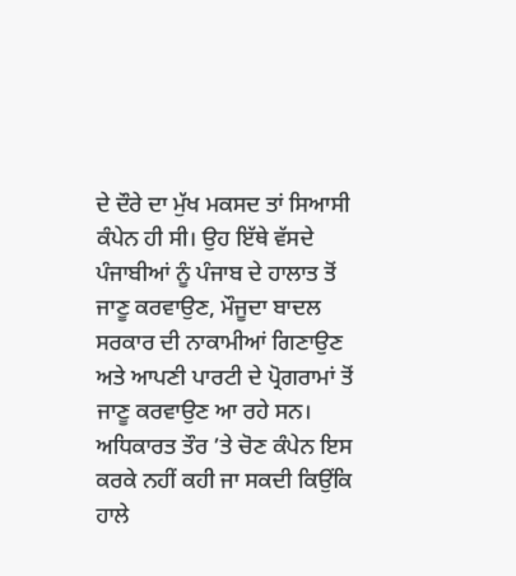ਦੇ ਦੌਰੇ ਦਾ ਮੁੱਖ ਮਕਸਦ ਤਾਂ ਸਿਆਸੀ ਕੰਪੇਨ ਹੀ ਸੀ। ਉਹ ਇੱਥੇ ਵੱਸਦੇ ਪੰਜਾਬੀਆਂ ਨੂੰ ਪੰਜਾਬ ਦੇ ਹਾਲਾਤ ਤੋਂ ਜਾਣੂ ਕਰਵਾਉਣ, ਮੌਜੂਦਾ ਬਾਦਲ ਸਰਕਾਰ ਦੀ ਨਾਕਾਮੀਆਂ ਗਿਣਾਉਣ ਅਤੇ ਆਪਣੀ ਪਾਰਟੀ ਦੇ ਪ੍ਰੋਗਰਾਮਾਂ ਤੋਂ ਜਾਣੂ ਕਰਵਾਉਣ ਆ ਰਹੇ ਸਨ। ਅਧਿਕਾਰਤ ਤੌਰ ’ਤੇ ਚੋਣ ਕੰਪੇਨ ਇਸ ਕਰਕੇ ਨਹੀਂ ਕਹੀ ਜਾ ਸਕਦੀ ਕਿਉਂਕਿ ਹਾਲੇ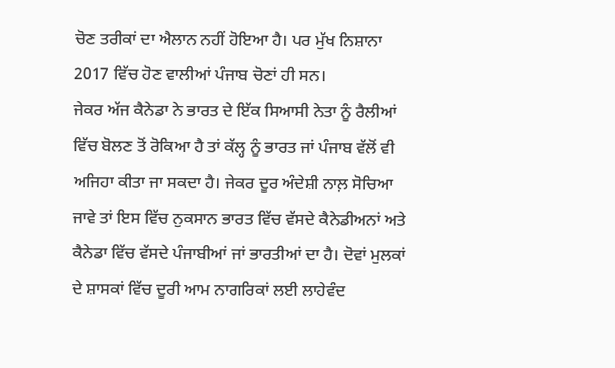ਚੋਣ ਤਰੀਕਾਂ ਦਾ ਐਲਾਨ ਨਹੀਂ ਹੋਇਆ ਹੈ। ਪਰ ਮੁੱਖ ਨਿਸ਼ਾਨਾ 2017 ਵਿੱਚ ਹੋਣ ਵਾਲੀਆਂ ਪੰਜਾਬ ਚੋਣਾਂ ਹੀ ਸਨ।
ਜੇਕਰ ਅੱਜ ਕੈਨੇਡਾ ਨੇ ਭਾਰਤ ਦੇ ਇੱਕ ਸਿਆਸੀ ਨੇਤਾ ਨੂੰ ਰੈਲੀਆਂ ਵਿੱਚ ਬੋਲਣ ਤੋਂ ਰੋਕਿਆ ਹੈ ਤਾਂ ਕੱਲ੍ਹ ਨੂੰ ਭਾਰਤ ਜਾਂ ਪੰਜਾਬ ਵੱਲੋਂ ਵੀ ਅਜਿਹਾ ਕੀਤਾ ਜਾ ਸਕਦਾ ਹੈ। ਜੇਕਰ ਦੂਰ ਅੰਦੇਸ਼ੀ ਨਾਲ਼ ਸੋਚਿਆ ਜਾਵੇ ਤਾਂ ਇਸ ਵਿੱਚ ਨੁਕਸਾਨ ਭਾਰਤ ਵਿੱਚ ਵੱਸਦੇ ਕੈਨੇਡੀਅਨਾਂ ਅਤੇ ਕੈਨੇਡਾ ਵਿੱਚ ਵੱਸਦੇ ਪੰਜਾਬੀਆਂ ਜਾਂ ਭਾਰਤੀਆਂ ਦਾ ਹੈ। ਦੋਵਾਂ ਮੁਲਕਾਂ ਦੇ ਸ਼ਾਸਕਾਂ ਵਿੱਚ ਦੂਰੀ ਆਮ ਨਾਗਰਿਕਾਂ ਲਈ ਲਾਹੇਵੰਦ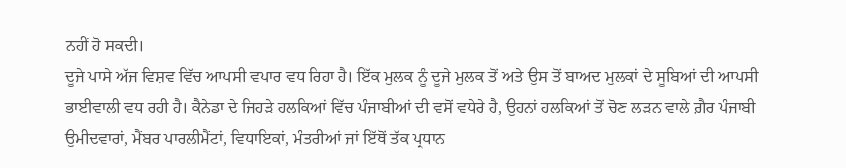ਨਹੀਂ ਹੋ ਸਕਦੀ।
ਦੂਜੇ ਪਾਸੇ ਅੱਜ ਵਿਸ਼ਵ ਵਿੱਚ ਆਪਸੀ ਵਪਾਰ ਵਧ ਰਿਹਾ ਹੈ। ਇੱਕ ਮੁਲਕ ਨੂੰ ਦੂਜੇ ਮੁਲਕ ਤੋਂ ਅਤੇ ਉਸ ਤੋਂ ਬਾਅਦ ਮੁਲਕਾਂ ਦੇ ਸੂਬਿਆਂ ਦੀ ਆਪਸੀ ਭਾਈਵਾਲੀ ਵਧ ਰਹੀ ਹੈ। ਕੈਨੇਡਾ ਦੇ ਜਿਹੜੇ ਹਲਕਿਆਂ ਵਿੱਚ ਪੰਜਾਬੀਆਂ ਦੀ ਵਸੋਂ ਵਧੇਰੇ ਹੈ, ਉਹਨਾਂ ਹਲਕਿਆਂ ਤੋਂ ਚੋਣ ਲੜਨ ਵਾਲੇ ਗ਼ੈਰ ਪੰਜਾਬੀ ਉਮੀਦਵਾਰਾਂ, ਮੈਂਬਰ ਪਾਰਲੀਮੈਂਟਾਂ, ਵਿਧਾਇਕਾਂ, ਮੰਤਰੀਆਂ ਜਾਂ ਇੱਥੋਂ ਤੱਕ ਪ੍ਰਧਾਨ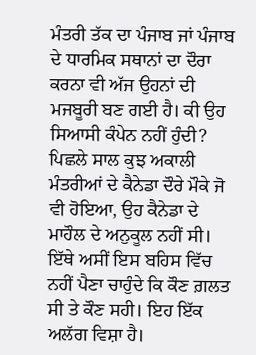ਮੰਤਰੀ ਤੱਕ ਦਾ ਪੰਜਾਬ ਜਾਂ ਪੰਜਾਬ ਦੇ ਧਾਰਮਿਕ ਸਥਾਨਾਂ ਦਾ ਦੌਰਾ ਕਰਨਾ ਵੀ ਅੱਜ ਉਹਨਾਂ ਦੀ ਮਜਬੂਰੀ ਬਣ ਗਈ ਹੈ। ਕੀ ਉਹ ਸਿਆਸੀ ਕੰਪੇਨ ਨਹੀਂ ਹੁੰਦੀ?
ਪਿਛਲੇ ਸਾਲ ਕੁਝ ਅਕਾਲੀ ਮੰਤਰੀਆਂ ਦੇ ਕੈਨੇਡਾ ਦੌਰੇ ਮੌਕੇ ਜੋ ਵੀ ਹੋਇਆ, ਉਹ ਕੈਨੇਡਾ ਦੇ ਮਾਹੌਲ ਦੇ ਅਨੁਕੂਲ ਨਹੀਂ ਸੀ। ਇੱਥੇ ਅਸੀਂ ਇਸ ਬਹਿਸ ਵਿੱਚ ਨਹੀਂ ਪੈਣਾ ਚਾਹੁੰਦੇ ਕਿ ਕੌਣ ਗ਼ਲਤ ਸੀ ਤੇ ਕੌਣ ਸਹੀ। ਇਹ ਇੱਕ ਅਲੱਗ ਵਿਸ਼ਾ ਹੈ।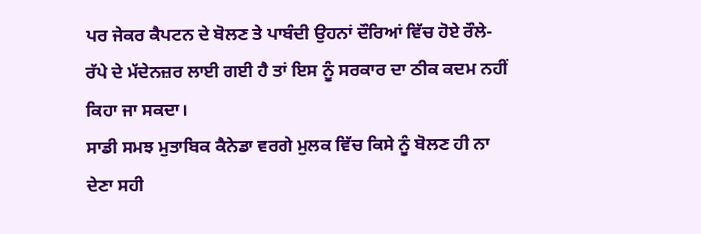ਪਰ ਜੇਕਰ ਕੈਪਟਨ ਦੇ ਬੋਲਣ ਤੇ ਪਾਬੰਦੀ ਉਹਨਾਂ ਦੌਰਿਆਂ ਵਿੱਚ ਹੋਏ ਰੌਲੇ-ਰੱਪੇ ਦੇ ਮੱਦੇਨਜ਼ਰ ਲਾਈ ਗਈ ਹੈ ਤਾਂ ਇਸ ਨੂੰ ਸਰਕਾਰ ਦਾ ਠੀਕ ਕਦਮ ਨਹੀਂ ਕਿਹਾ ਜਾ ਸਕਦਾ।
ਸਾਡੀ ਸਮਝ ਮੁਤਾਬਿਕ ਕੈਨੇਡਾ ਵਰਗੇ ਮੁਲਕ ਵਿੱਚ ਕਿਸੇ ਨੂੰ ਬੋਲਣ ਹੀ ਨਾ ਦੇਣਾ ਸਹੀ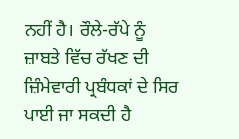ਨਹੀਂ ਹੈ। ਰੌਲੇ-ਰੱਪੇ ਨੂੰ ਜ਼ਾਬਤੇ ਵਿੱਚ ਰੱਖਣ ਦੀ ਜ਼ਿੰਮੇਵਾਰੀ ਪ੍ਰਬੰਧਕਾਂ ਦੇ ਸਿਰ ਪਾਈ ਜਾ ਸਕਦੀ ਹੈ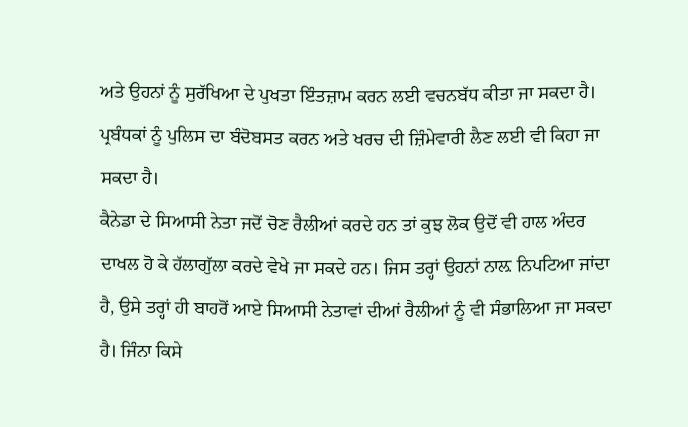ਅਤੇ ਉਹਨਾਂ ਨੂੰ ਸੁਰੱਖਿਆ ਦੇ ਪੁਖਤਾ ਇੰਤਜ਼ਾਮ ਕਰਨ ਲਈ ਵਚਨਬੱਧ ਕੀਤਾ ਜਾ ਸਕਦਾ ਹੈ। ਪ੍ਰਬੰਧਕਾਂ ਨੂੰ ਪੁਲਿਸ ਦਾ ਬੰਦੋਬਸਤ ਕਰਨ ਅਤੇ ਖਰਚ ਦੀ ਜ਼ਿੰਮੇਵਾਰੀ ਲੈਣ ਲਈ ਵੀ ਕਿਹਾ ਜਾ ਸਕਦਾ ਹੈ।
ਕੈਨੇਡਾ ਦੇ ਸਿਆਸੀ ਨੇਤਾ ਜਦੋਂ ਚੋਣ ਰੈਲੀਆਂ ਕਰਦੇ ਹਨ ਤਾਂ ਕੁਝ ਲੋਕ ਉਦੋਂ ਵੀ ਹਾਲ ਅੰਦਰ ਦਾਖਲ ਹੋ ਕੇ ਹੱਲਾਗੁੱਲਾ ਕਰਦੇ ਵੇਖੇ ਜਾ ਸਕਦੇ ਹਨ। ਜਿਸ ਤਰ੍ਹਾਂ ਉਹਨਾਂ ਨਾਲ਼ ਨਿਪਟਿਆ ਜਾਂਦਾ ਹੈ, ਉਸੇ ਤਰ੍ਹਾਂ ਹੀ ਬਾਹਰੋਂ ਆਏ ਸਿਆਸੀ ਨੇਤਾਵਾਂ ਦੀਆਂ ਰੈਲੀਆਂ ਨੂੰ ਵੀ ਸੰਭਾਲਿਆ ਜਾ ਸਕਦਾ ਹੈ। ਜਿੰਨਾ ਕਿਸੇ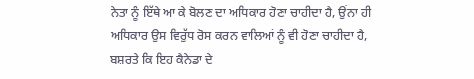ਨੇਤਾ ਨੂੰ ਇੱਥੇ ਆ ਕੇ ਬੋਲਣ ਦਾ ਅਧਿਕਾਰ ਹੋਣਾ ਚਾਹੀਦਾ ਹੈ, ਉਂਨਾ ਹੀ ਅਧਿਕਾਰ ਉਸ ਵਿਰੁੱਧ ਰੋਸ ਕਰਨ ਵਾਲਿਆਂ ਨੂੰ ਵੀ ਹੋਣਾ ਚਾਹੀਦਾ ਹੈ, ਬਸ਼ਰਤੇ ਕਿ ਇਹ ਕੈਨੇਡਾ ਦੇ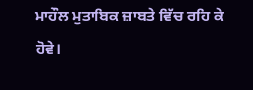ਮਾਹੌਲ ਮੁਤਾਬਿਕ ਜ਼ਾਬਤੇ ਵਿੱਚ ਰਹਿ ਕੇ ਹੋਵੇ।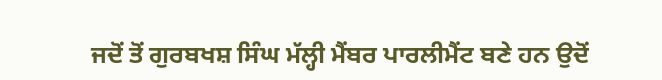ਜਦੋਂ ਤੋਂ ਗੁਰਬਖਸ਼ ਸਿੰਘ ਮੱਲ੍ਹੀ ਮੈਂਬਰ ਪਾਰਲੀਮੈਂਟ ਬਣੇ ਹਨ ਉਦੋਂ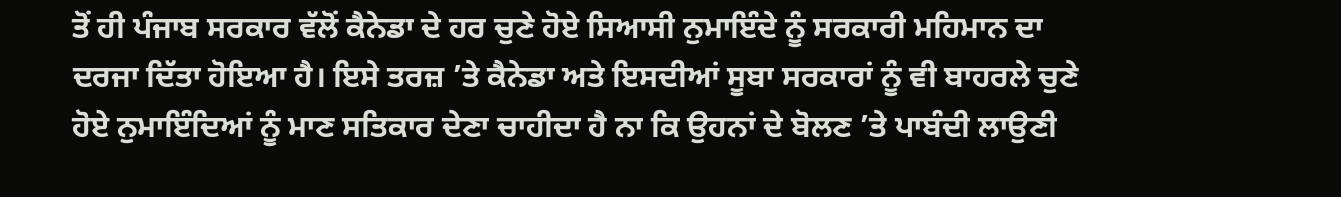ਤੋਂ ਹੀ ਪੰਜਾਬ ਸਰਕਾਰ ਵੱਲੋਂ ਕੈਨੇਡਾ ਦੇ ਹਰ ਚੁਣੇ ਹੋਏ ਸਿਆਸੀ ਨੁਮਾਇੰਦੇ ਨੂੰ ਸਰਕਾਰੀ ਮਹਿਮਾਨ ਦਾ ਦਰਜਾ ਦਿੱਤਾ ਹੋਇਆ ਹੈ। ਇਸੇ ਤਰਜ਼ ’ਤੇ ਕੈਨੇਡਾ ਅਤੇ ਇਸਦੀਆਂ ਸੂਬਾ ਸਰਕਾਰਾਂ ਨੂੰ ਵੀ ਬਾਹਰਲੇ ਚੁਣੇ ਹੋਏ ਨੁਮਾਇੰਦਿਆਂ ਨੂੰ ਮਾਣ ਸਤਿਕਾਰ ਦੇਣਾ ਚਾਹੀਦਾ ਹੈ ਨਾ ਕਿ ਉਹਨਾਂ ਦੇ ਬੋਲਣ ’ਤੇ ਪਾਬੰਦੀ ਲਾਉਣੀ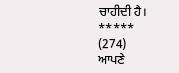ਚਾਹੀਦੀ ਹੈ।
*****
(274)
ਆਪਣੇ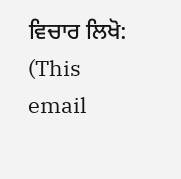ਵਿਚਾਰ ਲਿਖੋ: (This email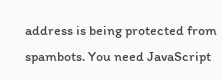address is being protected from spambots. You need JavaScript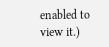enabled to view it.)